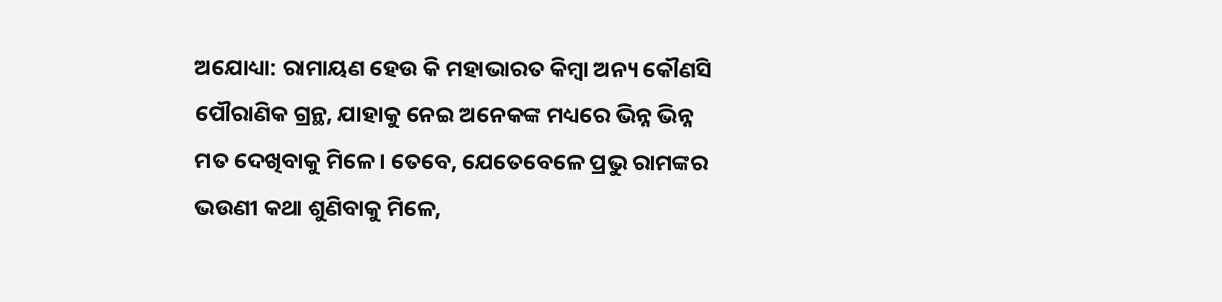ଅଯୋଧ୍ୟା: ରାମାୟଣ ହେଉ କି ମହାଭାରତ କିମ୍ବା ଅନ୍ୟ କୌଣସି ପୌରାଣିକ ଗ୍ରନ୍ଥ, ଯାହାକୁ ନେଇ ଅନେକଙ୍କ ମଧ୍ୟରେ ଭିନ୍ନ ଭିନ୍ନ ମତ ଦେଖିବାକୁ ମିଳେ। ତେବେ, ଯେତେବେଳେ ପ୍ରଭୁ ରାମଙ୍କର ଭଉଣୀ କଥା ଶୁଣିବାକୁ ମିଳେ,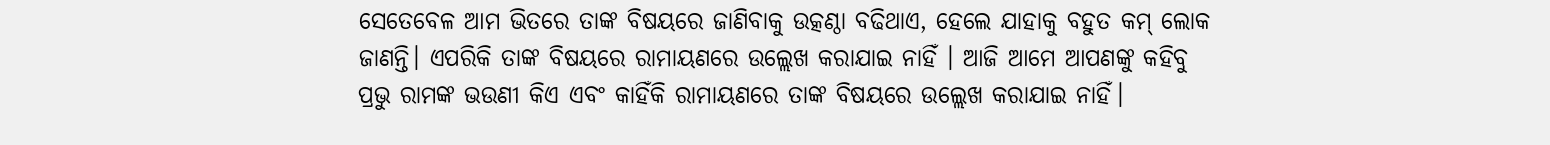ସେତେବେଳ ଆମ ଭିତରେ ତାଙ୍କ ବିଷୟରେ ଜାଣିବାକୁ ଉତ୍କଣ୍ଠା ବଢିଥାଏ, ହେଲେ ଯାହାକୁ ବହୁତ କମ୍ ଲୋକ ଜାଣନ୍ତି। ଏପରିକି ତାଙ୍କ ବିଷୟରେ ରାମାୟଣରେ ଉଲ୍ଲେଖ କରାଯାଇ ନାହିଁ । ଆଜି ଆମେ ଆପଣଙ୍କୁ କହିବୁ ପ୍ରଭୁ ରାମଙ୍କ ଭଉଣୀ କିଏ ଏବଂ କାହିଁକି ରାମାୟଣରେ ତାଙ୍କ ବିଷୟରେ ଉଲ୍ଲେଖ କରାଯାଇ ନାହିଁ।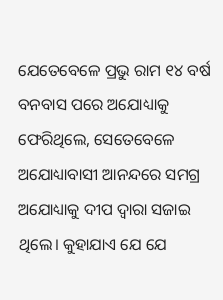ଯେତେବେଳେ ପ୍ରଭୁ ରାମ ୧୪ ବର୍ଷ ବନବାସ ପରେ ଅଯୋଧ୍ୟାକୁ ଫେରିଥିଲେ, ସେତେବେଳେ ଅଯୋଧ୍ୟାବାସୀ ଆନନ୍ଦରେ ସମଗ୍ର ଅଯୋଧ୍ୟାକୁ ଦୀପ ଦ୍ୱାରା ସଜାଇ ଥିଲେ। କୁହାଯାଏ ଯେ ଯେ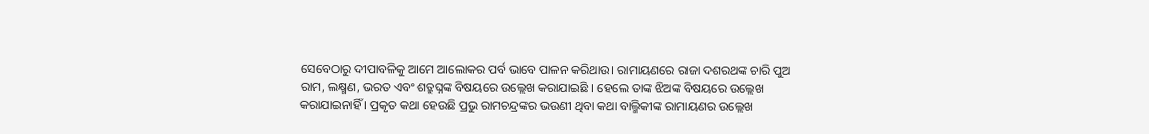ସେବେଠାରୁ ଦୀପାବଳିକୁ ଆମେ ଆଲୋକର ପର୍ବ ଭାବେ ପାଳନ କରିଥାଉ। ରାମାୟଣରେ ରାଜା ଦଶରଥଙ୍କ ଚାରି ପୁଅ ରାମ, ଲକ୍ଷ୍ମଣ, ଭରତ ଏବଂ ଶତ୍ରୁଘ୍ନଙ୍କ ବିଷୟରେ ଉଲ୍ଲେଖ କରାଯାଇଛି । ହେଲେ ତାଙ୍କ ଝିଅଙ୍କ ବିଷୟରେ ଉଲ୍ଲେଖ କରାଯାଇନାହିଁ । ପ୍ରକୃତ କଥା ହେଉଛି ପ୍ରଭୁ ରାମଚନ୍ଦ୍ରଙ୍କର ଭଉଣୀ ଥିବା କଥା ବାଲ୍ମିକୀଙ୍କ ରାମାୟଣର ଉଲ୍ଲେଖ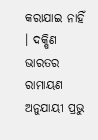କରାଯାଇ ନାହିଁ । ଦକ୍ଷିଣ ଭାରତର ରାମାୟଣ ଅନୁଯାୟୀ ପ୍ରଭୁ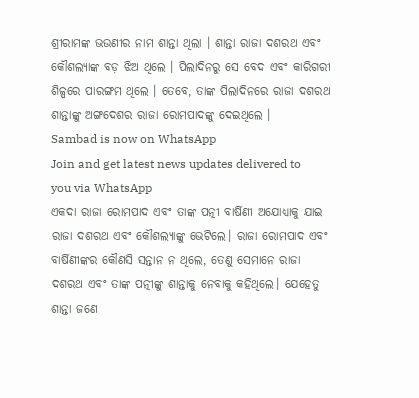ଶ୍ରୀରାମଙ୍କ ଭଉଣୀର ନାମ ଶାନ୍ତା ଥିଲା । ଶାନ୍ତା ରାଜା ଦଶରଥ ଏବଂ କୌଶଲ୍ୟାଙ୍କ ବଡ଼ ଝିଅ ଥିଲେ । ପିଲାଦିନରୁ ସେ ବେଦ ଏବଂ କାରିଗରୀ ଶିଳ୍ପରେ ପାରଙ୍ଗମ ଥିଲେ । ତେବେ, ତାଙ୍କ ପିଲାଦିନରେ ରାଜା ଦଶରଥ ଶାନ୍ତାଙ୍କୁ ଅଙ୍ଗଦେଶର ରାଜା ରୋମପାଦଙ୍କୁ ଦେଇଥିଲେ ।
Sambad is now on WhatsApp
Join and get latest news updates delivered to you via WhatsApp
ଏକଦା ରାଜା ରୋମପାଦ ଏବଂ ତାଙ୍କ ପତ୍ନୀ ବାର୍ଷିଣୀ ଅଯୋଧ୍ୟାକୁ ଯାଇ ରାଜା ଦଶରଥ ଏବଂ କୌଶଲ୍ୟାଙ୍କୁ ଭେଟିଲେ। ରାଜା ରୋମପାଦ ଏବଂ ବାର୍ଷିଣୀଙ୍କର କୌଣସି ସନ୍ତାନ ନ ଥିଲେ, ତେଣୁ ସେମାନେ ରାଜା ଦଶରଥ ଏବଂ ତାଙ୍କ ପତ୍ନୀଙ୍କୁ ଶାନ୍ତାକୁ ନେବାକୁ କହିଥିଲେ। ଯେହେତୁ ଶାନ୍ତା ଜଣେ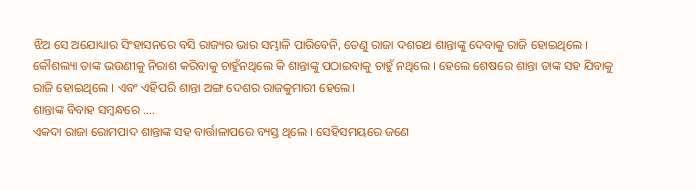ଝିଅ ସେ ଅଯୋଧ୍ୟାର ସିଂହାସନରେ ବସି ରାଜ୍ୟର ଭାର ସମ୍ଭାଳି ପାରିବେନି, ତେଣୁ ରାଜା ଦଶରଥ ଶାନ୍ତାଙ୍କୁ ଦେବାକୁ ରାଜି ହୋଇଥିଲେ । କୌଶଲ୍ୟା ତାଙ୍କ ଭଉଣୀକୁ ନିରାଶ କରିବାକୁ ଚାହୁଁନଥିଲେ କି ଶାନ୍ତାଙ୍କୁ ପଠାଇବାକୁ ଚାହୁଁ ନଥିଲେ । ହେଲେ ଶେଷରେ ଶାନ୍ତା ତାଙ୍କ ସହ ଯିବାକୁ ରାଜି ହୋଇଥିଲେ । ଏବଂ ଏହିପରି ଶାନ୍ତା ଅଙ୍ଗ ଦେଶର ରାଜକୁମାରୀ ହେଲେ।
ଶାନ୍ତାଙ୍କ ବିବାହ ସମ୍ବନ୍ଧରେ ….
ଏକଦା ରାଜା ରୋମପାଦ ଶାନ୍ତାଙ୍କ ସହ ବାର୍ତ୍ତାଳାପରେ ବ୍ୟସ୍ତ ଥିଲେ । ସେହିସମୟରେ ଜଣେ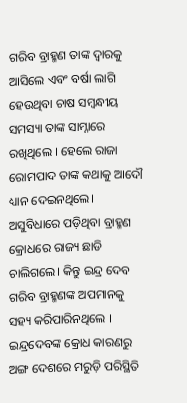ଗରିବ ବ୍ରାହ୍ମଣ ତାଙ୍କ ଦ୍ୱାରକୁ ଆସିଲେ ଏବଂ ବର୍ଷା ଲାଗି ହେଉଥିବା ଚାଷ ସମ୍ବନ୍ଧୀୟ ସମସ୍ୟା ତାଙ୍କ ସାମ୍ନାରେ ରଖିଥିଲେ । ହେଲେ ରାଜା ରୋମପାଦ ତାଙ୍କ କଥାକୁ ଆଦୌ ଧ୍ୟାନ ଦେଇନଥିଲେ। ଅସୁବିଧାରେ ପଡ଼ିଥିବା ବ୍ରାହ୍ମଣ କ୍ରୋଧରେ ରାଜ୍ୟ ଛାଡି ଚାଲିଗଲେ। କିନ୍ତୁ ଇନ୍ଦ୍ର ଦେବ ଗରିବ ବ୍ରାହ୍ମଣଙ୍କ ଅପମାନକୁ ସହ୍ୟ କରିପାରିନଥିଲେ । ଇନ୍ଦ୍ରଦେବଙ୍କ କ୍ରୋଧ କାରଣରୁ ଅଙ୍ଗ ଦେଶରେ ମରୁଡ଼ି ପରିସ୍ଥିତି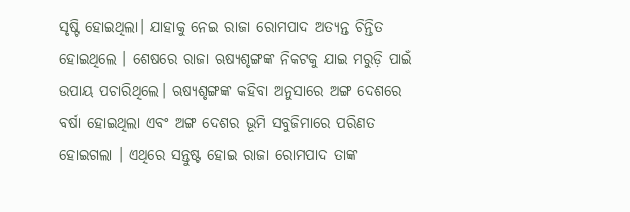ସୃଷ୍ଟି ହୋଇଥିଲା। ଯାହାକୁ ନେଇ ରାଜା ରୋମପାଦ ଅତ୍ୟନ୍ତ ଚିନ୍ତିତ ହୋଇଥିଲେ । ଶେଷରେ ରାଜା ଋଷ୍ୟଶୃଙ୍ଗଙ୍କ ନିକଟକୁ ଯାଇ ମରୁଡ଼ି ପାଇଁ ଉପାୟ ପଚାରିଥିଲେ। ଋଷ୍ୟଶୃଙ୍ଗଙ୍କ କହିବା ଅନୁସାରେ ଅଙ୍ଗ ଦେଶରେ ବର୍ଷା ହୋଇଥିଲା ଏବଂ ଅଙ୍ଗ ଦେଶର ଭୂମି ସବୁଜିମାରେ ପରିଣତ ହୋଇଗଲା । ଏଥିରେ ସନ୍ତୁଷ୍ଟ ହୋଇ ରାଜା ରୋମପାଦ ତାଙ୍କ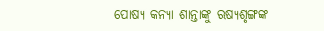ପୋଷ୍ୟ କନ୍ୟା ଶାନ୍ତାଙ୍କୁ ଋଷ୍ୟଶୃଙ୍ଗଙ୍କ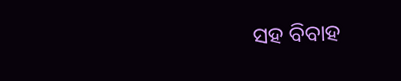ସହ ବିବାହ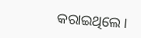କରାଇଥିଲେ।